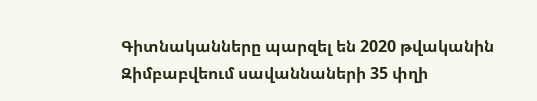Գիտնականները պարզել են 2020 թվականին Զիմբաբվեում սավաննաների 35 փղի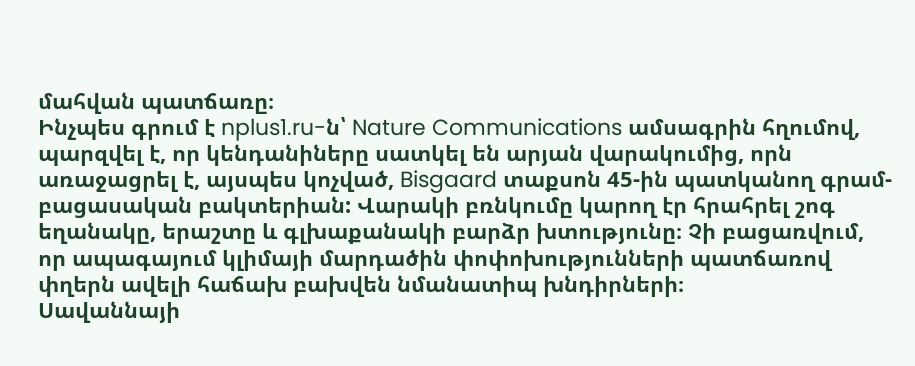մահվան պատճառը։
Ինչպես գրում է nplus1.ru-ն՝ Nature Communications ամսագրին հղումով, պարզվել է, որ կենդանիները սատկել են արյան վարակումից, որն առաջացրել է, այսպես կոչված, Bisgaard տաքսոն 45-ին պատկանող գրամ-բացասական բակտերիան: Վարակի բռնկումը կարող էր հրահրել շոգ եղանակը, երաշտը և գլխաքանակի բարձր խտությունը։ Չի բացառվում, որ ապագայում կլիմայի մարդածին փոփոխությունների պատճառով փղերն ավելի հաճախ բախվեն նմանատիպ խնդիրների։
Սավաննայի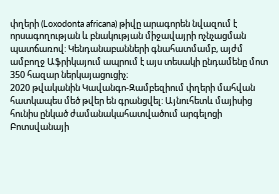փղերի (Loxodonta africana) թիվը արագորեն նվազում է որսագողության և բնակության միջավայրի ոչնչացման պատճառով: Կենդանաբանների գնահատմամբ, այժմ ամբողջ Աֆրիկայում ապրում է այս տեսակի ընդամենը մոտ 350 հազար ներկայացուցիչ։
2020 թվականին Կավանգո-Զամբեզիում փղերի մահվան հատկապես մեծ թվեր են գրանցվել: Այնուհետև մայիսից հունիս ընկած ժամանակահատվածում արգելոցի Բոտսվանայի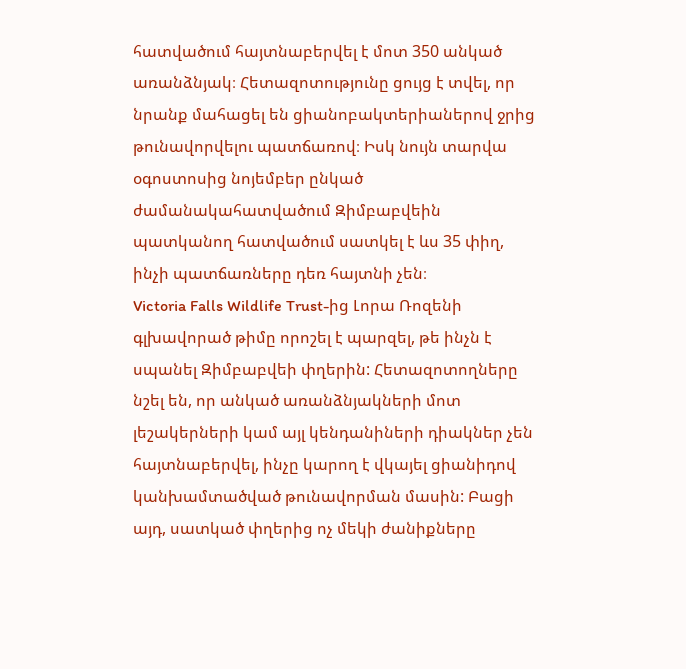հատվածում հայտնաբերվել է մոտ 350 անկած առանձնյակ։ Հետազոտությունը ցույց է տվել, որ նրանք մահացել են ցիանոբակտերիաներով ջրից թունավորվելու պատճառով։ Իսկ նույն տարվա օգոստոսից նոյեմբեր ընկած ժամանակահատվածում Զիմբաբվեին պատկանող հատվածում սատկել է ևս 35 փիղ, ինչի պատճառները դեռ հայտնի չեն։
Victoria Falls Wildlife Trust-ից Լորա Ռոզենի գլխավորած թիմը որոշել է պարզել, թե ինչն է սպանել Զիմբաբվեի փղերին: Հետազոտողները նշել են, որ անկած առանձնյակների մոտ լեշակերների կամ այլ կենդանիների դիակներ չեն հայտնաբերվել, ինչը կարող է վկայել ցիանիդով կանխամտածված թունավորման մասին: Բացի այդ, սատկած փղերից ոչ մեկի ժանիքները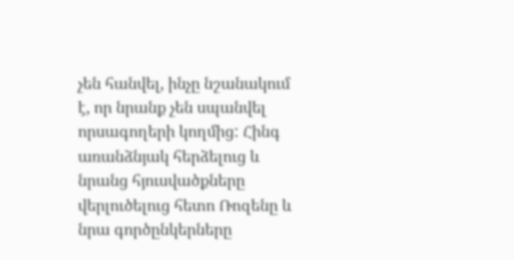չեն հանվել, ինչը նշանակում է, որ նրանք չեն սպանվել որսագողերի կողմից: Հինգ առանձնյակ հերձելուց և նրանց հյուսվածքները վերլուծելուց հետո Ռոզենը և նրա գործընկերները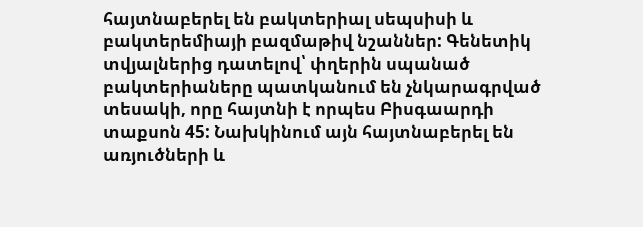հայտնաբերել են բակտերիալ սեպսիսի և բակտերեմիայի բազմաթիվ նշաններ: Գենետիկ տվյալներից դատելով՝ փղերին սպանած բակտերիաները պատկանում են չնկարագրված տեսակի, որը հայտնի է որպես Բիսգաարդի տաքսոն 45: Նախկինում այն հայտնաբերել են առյուծների և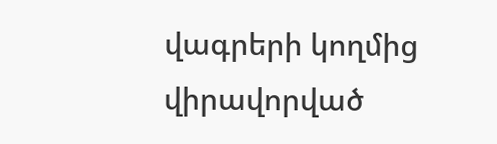վագրերի կողմից վիրավորված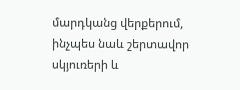մարդկանց վերքերում, ինչպես նաև շերտավոր սկյուռերի և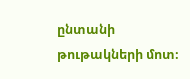ընտանի թութակների մոտ։